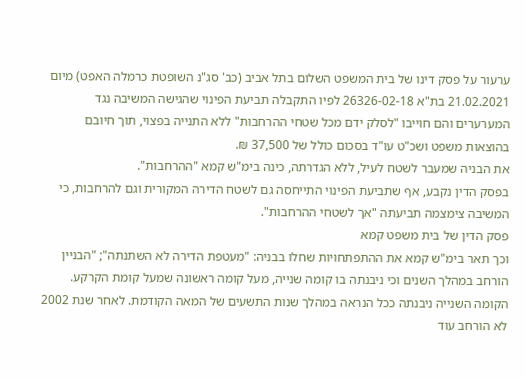ערעור על פסק דינו של בית המשפט השלום בתל אביב (כב' סג"נ השופטת כרמלה האפט) מיום 21.02.2021 בת"א 26326-02-18 לפיו התקבלה תביעת הפינוי שהגישה המשיבה נגד המערערים והם חוייבו "לסלק ידם מכל שטחי ההרחבות" ללא התנייה בפצוי, תוך חיובם בהוצאות משפט ושכ"ט עו"ד בסכום כולל של 37,500 ₪.
את הבניה שמעבר לשטח לעיל, ללא הגדרתה, כינה בימ"ש קמא "ההרחבות".
בפסק הדין נקבע, אף שתביעת הפינוי התייחסה גם לשטח הדירה המקורית וגם להרחבות, כי המשיבה צימצמה תביעתה "אך לשטחי ההרחבות".
פסק הדין של בית משפט קמא
וכך תאר בימ"ש קמא את ההתפתחויות שחלו בבניה: "מעטפת הדירה לא השתנתה"; "הבניין הורחב במהלך השנים וכי ניבנתה בו קומה שנייה, מעל קומה ראשונה שמעל קומת הקרקע. הקומה השנייה ניבנתה ככל הנראה במהלך שנות התשעים של המאה הקודמת. לאחר שנת 2002 לא הורחב עוד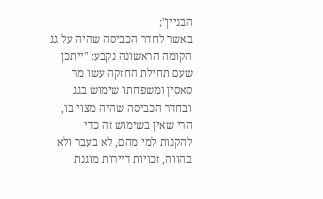הבניין";
באשר לחדר הכביסה שהיה על גג הקומה הראשונה נקבע: "ייתכן שעם תחילת החזקה עשו מר סאסין ומשפחתו שימוש בגג ובחדר הכביסה שהיה מצוי בו, הרי שאין בשימוש זה כדי להקנות למי מהם, לא בעבר ולא בהווה, זכויות דיירות מוגנת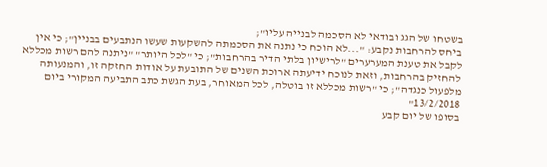בשטחו של הגג ובודאי לא הסכמה לבנייה עליו";
ביחס להרחבות נקבע: "...לא הוכח כי נתנה את הסכמתה להשקעות שעשו הנתבעים בבניין"; כי אין לקבל את טענת המערערים "לרישיון בלתי הדיר בהרחבות"; כי "לכל היותר" "ניתנה להם רשות מכללא להחזיק בהרחבות, וזאת לנוכח ידיעתה ארוכת השנים של התובעת על אודות החזקה זו, והמנעותה מלפעול כנגדה"; כי "רשות מכללא זו בוטלה, לכל המאוחר, בעת הגשת כתב התביעה המקורי ביום 13/2/2018"
בסופו של יום קבע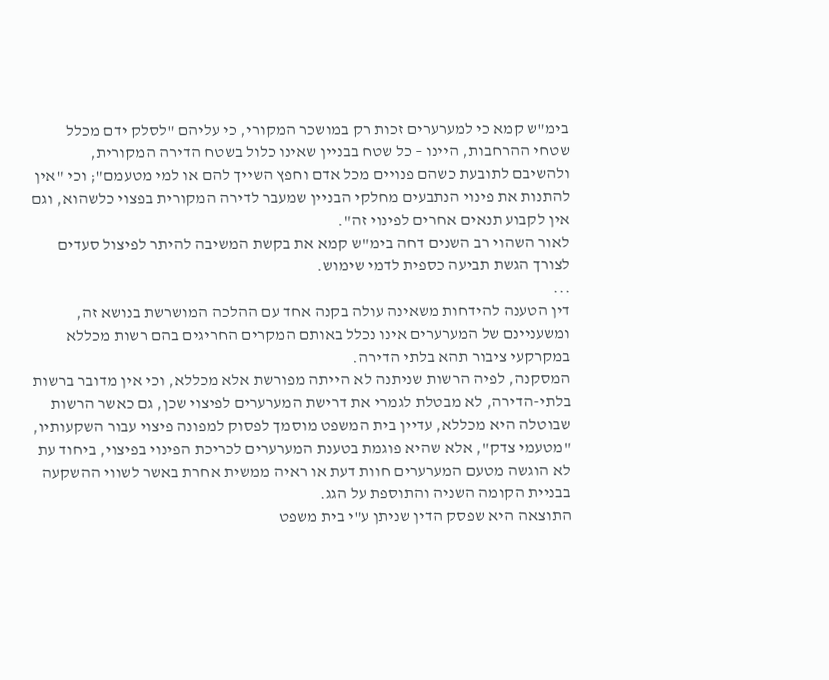בימ"ש קמא כי למערערים זכות רק במושכר המקורי, כי עליהם "לסלק ידם מכלל שטחי ההרחבות, היינו – כל שטח בבניין שאינו כלול בשטח הדירה המקורית, ולהשיבם לתובעת כשהם פנויים מכל אדם וחפץ השייך להם או למי מטעמם"; וכי "אין להתנות את פינוי הנתבעים מחלקי הבניין שמעבר לדירה המקורית בפצוי כלשהוא, וגם אין לקבוע תנאים אחרים לפינוי זה".
לאור השהוי רב השנים דחה בימ"ש קמא את בקשת המשיבה להיתר לפיצול סעדים לצורך הגשת תביעה כספית לדמי שימוש.
...
דין הטענה להידחות משאינה עולה בקנה אחד עם ההלכה המושרשת בנושא זה, ומשעניינם של המערערים אינו נכלל באותם המקרים החריגים בהם רשות מכללא במקרקעי ציבור תהא בלתי הדירה.
המסקנה, לפיה הרשות שניתנה לא הייתה מפורשת אלא מכללא, וכי אין מדובר ברשות בלתי-הדירה, לא מבטלת לגמרי את דרישת המערערים לפיצוי שכן, גם כאשר הרשות שבוטלה היא מכללא, עדיין בית המשפט מוסמך לפסוק למפונה פיצוי עבור השקעותיו, "מטעמי צדק", אלא שהיא פוגמת בטענת המערערים לכריכת הפינוי בפיצוי, ביחוד עת לא הוגשה מטעם המערערים חוות דעת או ראיה ממשית אחרת באשר לשווי ההשקעה בבניית הקומה השניה והתוספת על הגג.
התוצאה היא שפסק הדין שניתן ע"י בית משפט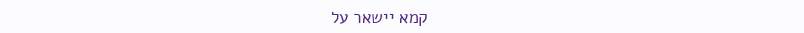קמא יישאר על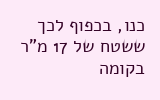כנו, בכפוף לכך ששטח של 17 מ"ר בקומה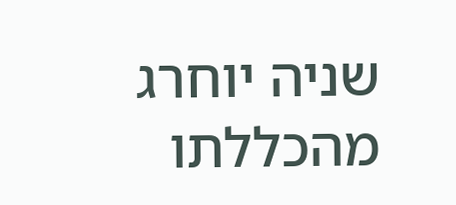שניה יוחרג מהכללתו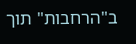ב"הרחבות" תוך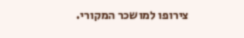צירופו למושכר המקורי.